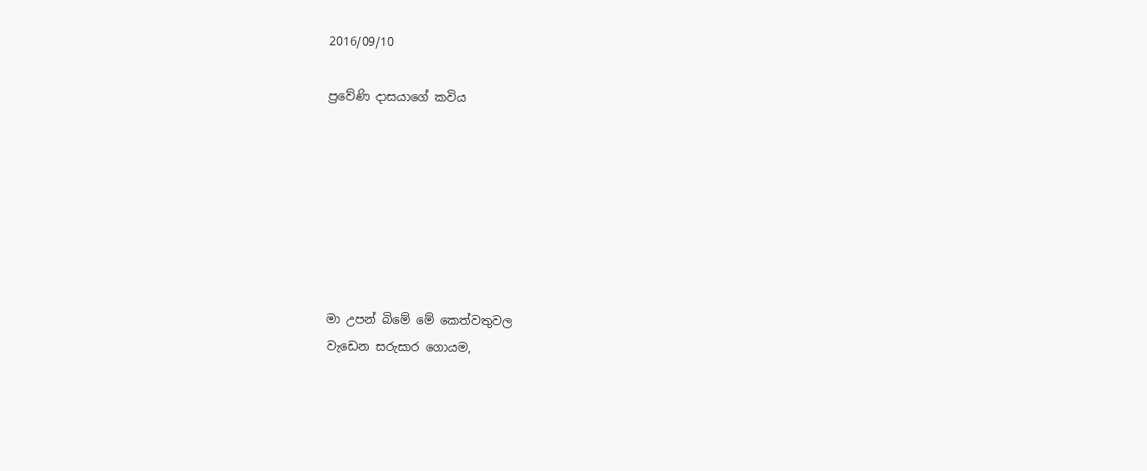2016/09/10

ප්‍රවේණි දාසයාගේ කවිය







මා උපන් බිමේ මේ කෙත්වතුවල
වැඩෙන සරුසාර ගොයම,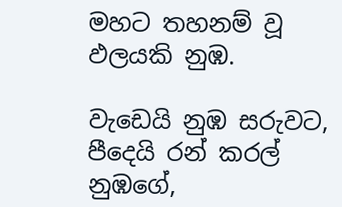මහට තහනම් වූ ඵලයකි නුඹ.

වැඩෙයි නුඹ සරුවට,
පීදෙයි රන් කරල් නුඹගේ,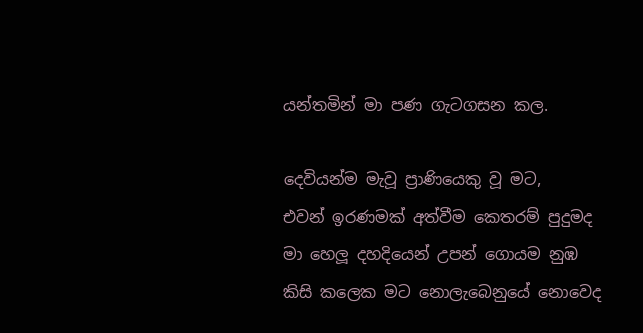යන්තමින් මා පණ ගැටගසන කල.

දෙවියන්ම මැවූ ප්‍රාණියෙකු වූ මට,
එවන් ඉරණමක් අත්වීම කෙතරම් පුදුමද
මා හෙලූ දහදියෙන් උපන් ගොයම නුඹ
කිසි කලෙක මට නොලැබෙනුයේ නොවෙද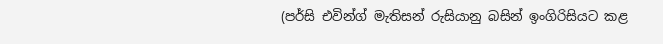(පර්සි එවින්ග් මැතිසන් රුසියානු බසින් ඉංගිරිසියට කළ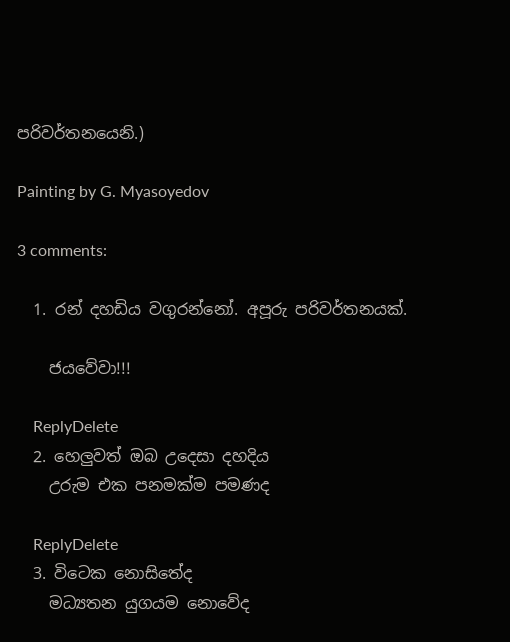පරිවර්තනයෙනි.)

Painting by G. Myasoyedov

3 comments:

  1. රන් දහඩිය වගුරන්නෝ. අපූරු පරිවර්තනයක්.

    ජයවේවා!!!

    ReplyDelete
  2. හෙලුවත් ඔබ උදෙසා දහදිය
    උරුම එක පනමක්ම පමණද

    ReplyDelete
  3. විටෙක නොසිතේද
    මධ්‍යතන යුගයම නොවේද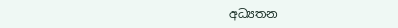අධ්‍යතන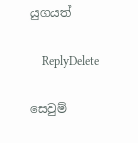යුගයත්

    ReplyDelete

සෙවුම්